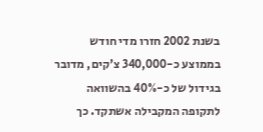בשנת 2002 חזרו מדי חודש בממוצע כ-340,000 צ'קים, מדובר בגידול של כ-40% בהשוואה לתקופה המקבילה אשתקד. כך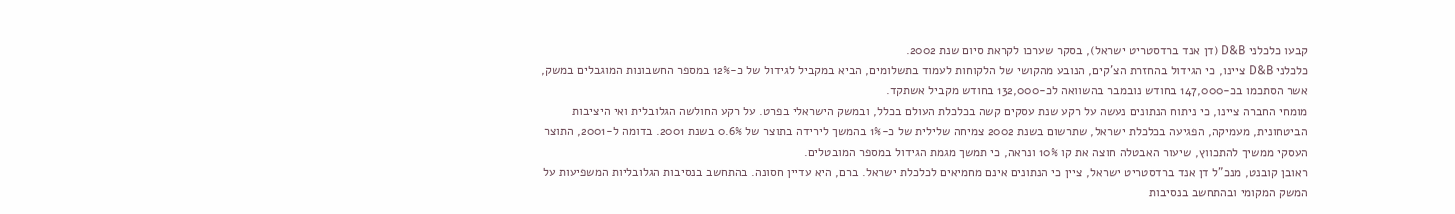קבעו כלכלני D&B (דן אנד ברדסטריט ישראל), בסקר שערכו לקראת סיום שנת 2002.
כלכלני D&B ציינו, כי הגידול בהחזרת הצ'קים, הנובע מהקושי של הלקוחות לעמוד בתשלומים, הביא במקביל לגידול של כ-12% במספר החשבונות המוגבלים במשק, אשר הסתכמו בכ-147,000 בחודש נובמבר בהשוואה לכ-132,000 בחודש מקביל אשתקד.
מומחי החברה ציינו, כי ניתוח הנתונים נעשה על רקע שנת עסקים קשה בכלכלת העולם בכלל, ובמשק הישראלי בפרט. על רקע החולשה הגלובלית ואי היציבות הביטחונית, מעמיקה, הפגיעה בכלכלת ישראל, שתרשום בשנת 2002 צמיחה שלילית של כ-1% בהמשך לירידה בתוצר של 0.6% בשנת 2001. בדומה ל-2001, התוצר העסקי ממשיך להתכווץ, שיעור האבטלה חוצה את קו 10% ונראה, כי תמשך מגמת הגידול במספר המובטלים.
ראובן קובנט, מנכ"ל דן אנד ברדסטריט ישראל, ציין כי הנתונים אינם מחמיאים לכלכלת ישראל. ברם, היא עדיין חסונה. בהתחשב בנסיבות הגלובליות המשפיעות על המשק המקומי ובהתחשב בנסיבות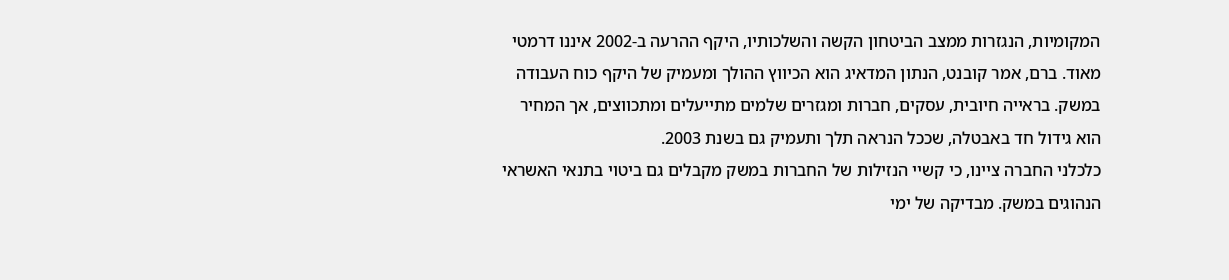המקומיות, הנגזרות ממצב הביטחון הקשה והשלכותיו, היקף ההרעה ב-2002 איננו דרמטי מאוד. ברם, אמר קובנט, הנתון המדאיג הוא הכיווץ ההולך ומעמיק של היקף כוח העבודה במשק. בראייה חיובית, עסקים, חברות ומגזרים שלמים מתייעלים ומתכווצים, אך המחיר הוא גידול חד באבטלה, שככל הנראה תלך ותעמיק גם בשנת 2003.
כלכלני החברה ציינו, כי קשיי הנזילות של החברות במשק מקבלים גם ביטוי בתנאי האשראי הנהוגים במשק. מבדיקה של ימי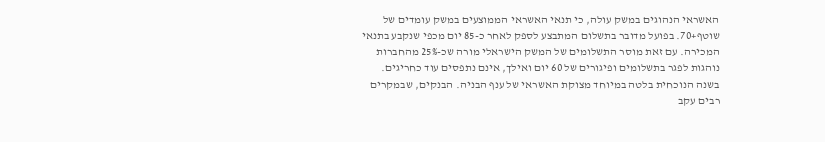האשראי הנהוגים במשק עולה, כי תנאי האשראי הממוצעים במשק עומדים של שוטף+70. בפועל מדובר בתשלום המתבצע לספק לאחר כ-85 יום מכפי שנקבע בתנאי המכירה. עם זאת מוסר התשלומים של המשק הישראלי מורה שכ-25% מהחברות נוהגות לפגר בתשלומים ופיגורים של 60 יום ואילך, אינם נתפסים עוד כחריגים.
בשנה הנוכחית בלטה במיוחד מצוקת האשראי של ענף הבניה. הבנקים, שבמקרים רבים עקב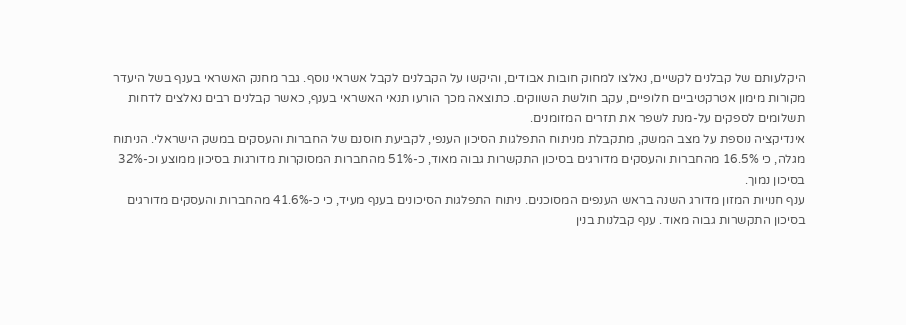היקלעותם של קבלנים לקשיים, נאלצו למחוק חובות אבודים, והיקשו על הקבלנים לקבל אשראי נוסף. גבר מחנק האשראי בענף בשל היעדר מקורות מימון אטרקטיביים חלופיים, עקב חולשת השווקים. כתוצאה מכך הורעו תנאי האשראי בענף, כאשר קבלנים רבים נאלצים לדחות תשלומים לספקים על-מנת לשפר את תזרים המזומנים.
אינדיקציה נוספת על מצב המשק, מתקבלת מניתוח התפלגות הסיכון הענפי, לקביעת חוסנם של החברות והעסקים במשק הישראלי. הניתוח מגלה, כי 16.5% מהחברות והעסקים מדורגים בסיכון התקשרות גבוה מאוד, כ-51% מהחברות המסוקרות מדורגות בסיכון ממוצע וכ-32% בסיכון נמוך.
ענף חנויות המזון מדורג השנה בראש הענפים המסוכנים. ניתוח התפלגות הסיכונים בענף מעיד, כי כ-41.6% מהחברות והעסקים מדורגים בסיכון התקשרות גבוה מאוד. ענף קבלנות בנין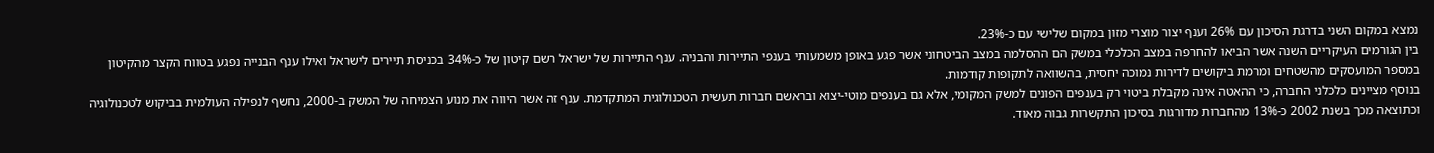נמצא במקום השני בדרגת הסיכון עם 26% וענף יצור מוצרי מזון במקום שלישי עם כ-23%.
בין הגורמים העיקריים השנה אשר הביאו להחרפה במצב הכלכלי במשק הם ההסלמה במצב הביטחוני אשר פגע באופן משמעותי בענפי התיירות והבניה. ענף התיירות של ישראל רשם קיטון של כ-34% בכניסת תיירים לישראל ואילו ענף הבנייה נפגע בטווח הקצר מהקיטון במספר המועסקים מהשטחים ומרמת ביקושים לדירות נמוכה יחסית, בהשוואה לתקופות קודמות.
בנוסף מציינים כלכלני החברה, כי ההאטה אינה מקבלת ביטוי רק בענפים הפונים למשק המקומי, אלא גם בענפים מוטי-יצוא ובראשם חברות תעשית הטכנולוגית המתקדמת. ענף זה אשר היווה את מנוע הצמיחה של המשק ב-2000, נחשף לנפילה העולמית בביקוש לטכנולוגיה וכתוצאה מכך בשנת 2002 כ-13% מהחברות מדורגות בסיכון התקשרות גבוה מאוד.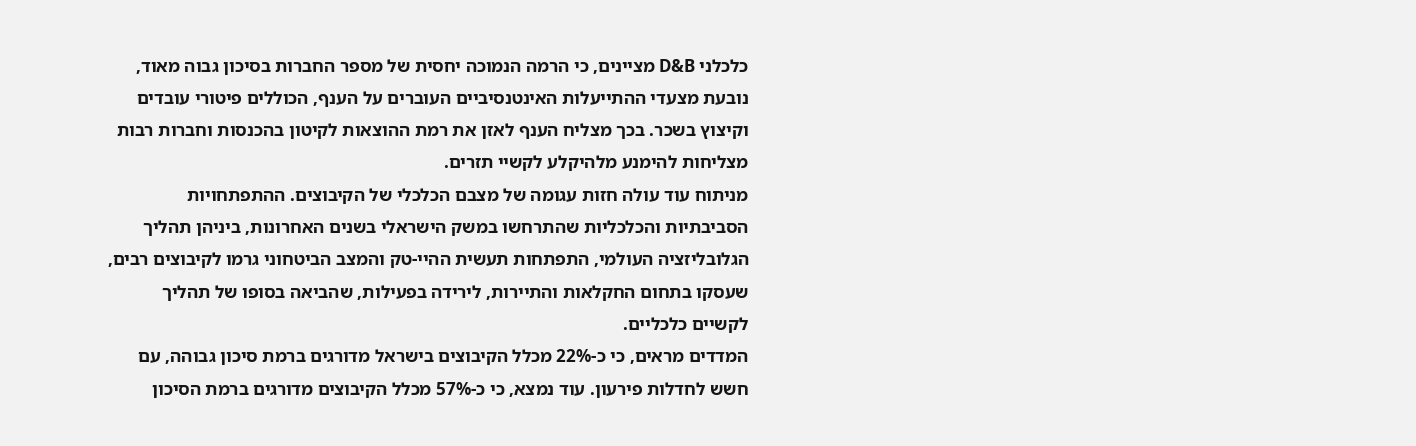כלכלני D&B מציינים, כי הרמה הנמוכה יחסית של מספר החברות בסיכון גבוה מאוד, נובעת מצעדי ההתייעלות האינטנסיביים העוברים על הענף, הכוללים פיטורי עובדים וקיצוץ בשכר. בכך מצליח הענף לאזן את רמת ההוצאות לקיטון בהכנסות וחברות רבות מצליחות להימנע מלהיקלע לקשיי תזרים.
מניתוח עוד עולה חזות עגומה של מצבם הכלכלי של הקיבוצים. ההתפתחויות הסביבתיות והכלכליות שהתרחשו במשק הישראלי בשנים האחרונות, ביניהן תהליך הגלובליזציה העולמי, התפתחות תעשית ההיי-טק והמצב הביטחוני גרמו לקיבוצים רבים, שעסקו בתחום החקלאות והתיירות, לירידה בפעילות, שהביאה בסופו של תהליך לקשיים כלכליים.
המדדים מראים, כי כ-22% מכלל הקיבוצים בישראל מדורגים ברמת סיכון גבוהה, עם חשש לחדלות פירעון. עוד נמצא, כי כ-57% מכלל הקיבוצים מדורגים ברמת הסיכון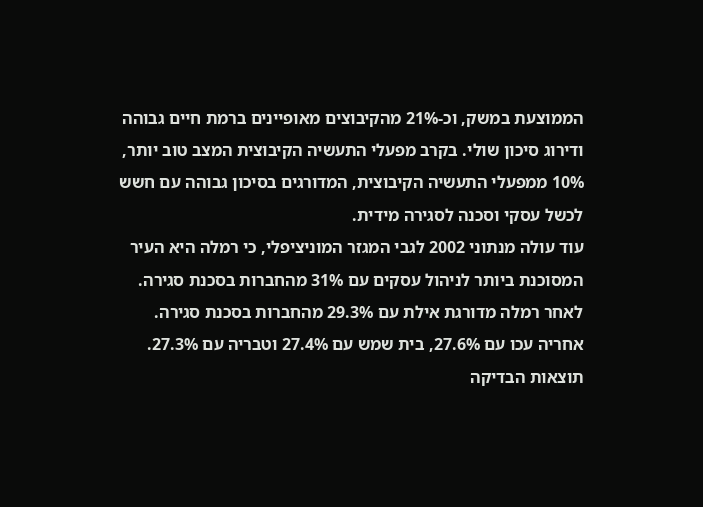הממוצעת במשק, וכ-21% מהקיבוצים מאופיינים ברמת חיים גבוהה ודירוג סיכון שולי. בקרב מפעלי התעשיה הקיבוצית המצב טוב יותר, 10% ממפעלי התעשיה הקיבוצית, המדורגים בסיכון גבוהה עם חשש לכשל עסקי וסכנה לסגירה מידית.
עוד עולה מנתוני 2002 לגבי המגזר המוניציפלי, כי רמלה היא העיר המסוכנת ביותר לניהול עסקים עם 31% מהחברות בסכנת סגירה. לאחר רמלה מדורגת אילת עם 29.3% מהחברות בסכנת סגירה. אחריה עכו עם 27.6%, בית שמש עם 27.4% וטבריה עם 27.3%.
תוצאות הבדיקה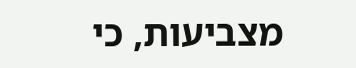מצביעות, כי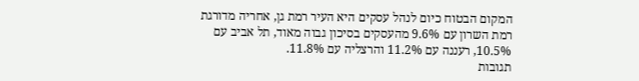המקום הבטוח כיום לנהל עסקים היא העיר רמת גן, אחריה מדורגת רמת השרון עם 9.6% מהעסקים בסיכון גבוה מאוד, תל אביב עם 10.5%, רעננה עם 11.2% והרצליה עם 11.8%.
תגובות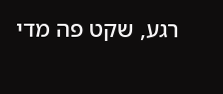רגע, שקט פה מדי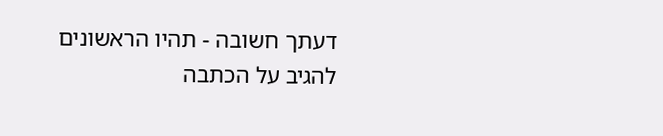דעתך חשובה - תהיו הראשונים להגיב על הכתבה